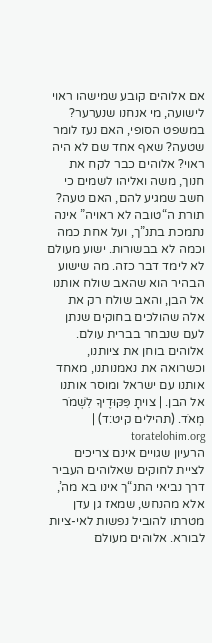אם אלוהים קובע שמישהו ראוי לישועה, מי אנחנו שנערער? במשפט הסופי, האם נעז לומר שטעה? שאף אחד שם לא היה ראוי? אלוהים כבר לקח את חנוך, משה ואליהו לשמים כי חשב שמגיע להם, האם טעה? תורת ה“טובה לא ראויה” אינה נתמכת בתנ”ך, ועל אחת כמה וכמה לא בבשורות. ישוע מעולם לא לימד דבר כזה. מה שישוע הבהיר הוא שהאב שולח אותנו אל הבן, והאב שולח רק את אלה שהולכים בחוקים שנתן לעם שנבחר בברית עולם. אלוהים בוחן את ציותנו, וכשרואה את נאמנותנו, מאחד אותנו עם ישראל ומוסר אותנו אל הבן. | צויתָ פִּקּוּדֶיךָ לִשְׁמֹר מְאֹד. (תהילים קיט:ד) | toratelohim.org
הרעיון שגויים אינם צריכים לציית לחוקים שאלוהים העביר דרך נביאי התנ“ך אינו בא מה’, אלא מהנחש, שמאז גן עדן מטרתו להוביל נפשות לאי-ציות לבורא. אלוהים מעולם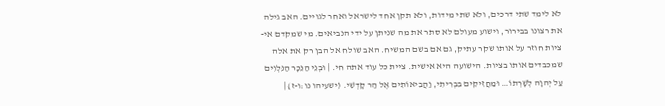לא לימד שתי דרכים, ולא שתי מידות, ולא תקן אחד לישראל ואחר לגויים. האב גילה את רצונו בבירור, וישוע מעולם לא סתר את מה שניתן על ידי הנביאים. מי שמקדם אי-ציות חוזר על אותו שקר עתיק, גם אם בשם המשיח. האב שולח אל הבן רק את אלה שמכבדים אותו בציות. הישועה היא אישית. ציית כל עוד אתה חי. | וּבְנֵי הַנֵּכָר הַנִּלְוִים עַל יְהוָה לְשָׁרְתוֹ… וּמַחֲזִיקִים בִּבְרִיתִי, וַהֲבִיאוֹתִים אֶל הַר קָדְשִׁי. (ישעיהו נו:ו-ז) |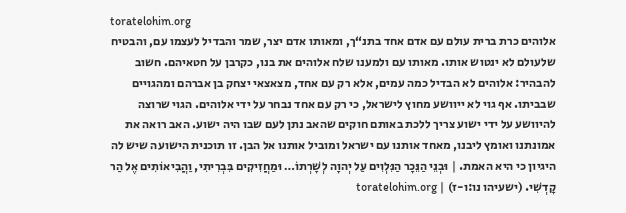toratelohim.org
אלוהים כרת ברית עולם עם אדם אחד בתנ“ך, ומאותו אדם יצר, שמר והבדיל לעצמו עם, והבטיח שלעולם לא ינטוש אותו. מאותו עם ולמענו שלח אלוהים את בנו, כקרבן על חטאיהם. חשוב להבהיר: אלוהים לא הבדיל כמה עמים, אלא רק עם אחד, מצאצאי יצחק בן אברהם ומהגויים שבביתו. אף גוי לא ייוושע מחוץ לישראל, כי רק עם אחד נבחר על ידי אלוהים. הגוי שרוצה להיוושע על ידי ישוע צריך ללכת באותם חוקים שהאב נתן לעם שבו היה ישוע. האב רואה את אמונתנו ואומץ ליבנו, מאחד אותנו עם ישראל ומוביל אותנו אל הבן. זו תוכנית הישועה שיש לה היגיון כי היא האמת. | וּבְנֵי הַנֵּכָר הַנִּלְוִים עַל יְהוָה לְשָׁרְתוֹ… וּמַחֲזִיקִים בִּבְרִיתִי, וַהֲבִיאוֹתִים אֶל הַר קָדְשִׁי. (ישעיהו נו:ו-ז) | toratelohim.org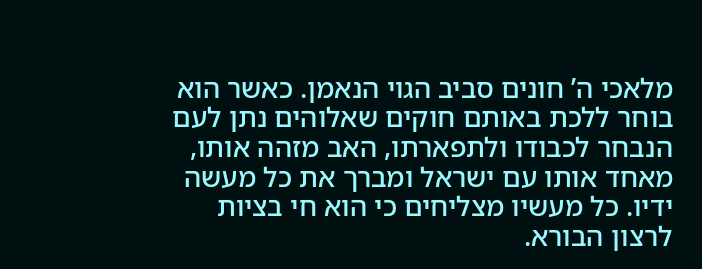מלאכי ה’ חונים סביב הגוי הנאמן. כאשר הוא בוחר ללכת באותם חוקים שאלוהים נתן לעם הנבחר לכבודו ולתפארתו, האב מזהה אותו, מאחד אותו עם ישראל ומברך את כל מעשה ידיו. כל מעשיו מצליחים כי הוא חי בציות לרצון הבורא.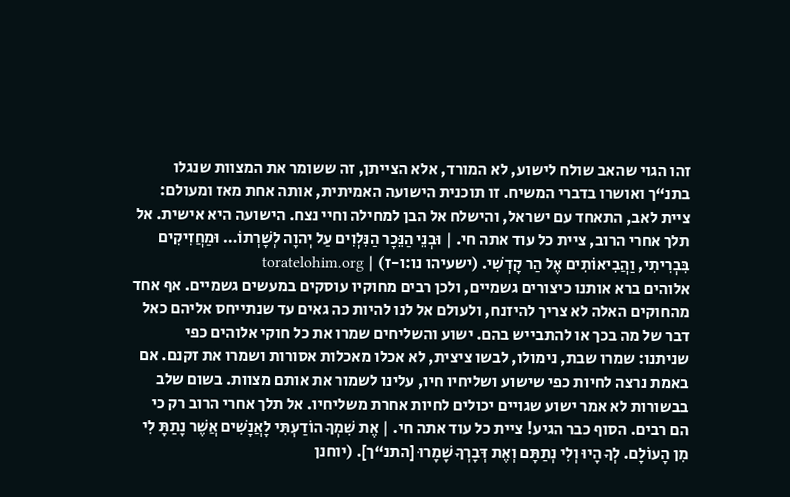זהו הגוי שהאב שולח לישוע, לא המורד, אלא הצייתן, זה ששומר את המצוות שנגלו בתנ“ך ואושרו בדברי המשיח. זו תוכנית הישועה האמיתית, אותה אחת מאז ומעולם: ציית לאב, התאחד עם ישראל, והישלח אל הבן למחילה וחיי נצח. הישועה היא אישית. אל תלך אחרי הרוב, ציית כל עוד אתה חי. | וּבְנֵי הַנֵּכָר הַנִּלְוִים עַל יְהוָה לְשָׁרְתוֹ… וּמַחֲזִיקִים בִּבְרִיתִי, וַהֲבִיאוֹתִים אֶל הַר קָדְשִׁי. (ישעיהו נו:ו-ז) | toratelohim.org
אלוהים ברא אותנו כיצורים גשמיים, ולכן רבים מחוקיו עוסקים במעשים גשמיים. אף אחד מהחוקים האלה לא צריך להיזנח, ולעולם אל לנו להיות כה גאים עד שנתייחס אליהם כאל דבר של מה בכך או להתבייש בהם. ישוע והשליחים שמרו את כל חוקי אלוהים כפי שניתנו: שמרו שבת, נימולו, לבשו ציצית, לא אכלו מאכלות אסורות ושמרו את זקנם. אם באמת נרצה לחיות כפי שישוע ושליחיו חיו, עלינו לשמור את אותם מצוות. בשום שלב בבשורות לא אמר ישוע שגויים יכולים לחיות אחרת משליחיו. אל תלך אחרי הרוב רק כי הם רבים. הסוף כבר הגיע! ציית כל עוד אתה חי. | אֶת שִׁמְךָ הוֹדַעְתִּי לָאֲנָשִׁים אֲשֶׁר נָתַתָּ לִי מִן הָעוֹלָם. לְךָ הָיוּ וְלִי נְתַתָּם וְאֶת דְּבָרְךָ שָׁמָרוּ [התנ“ך]. (יוחנן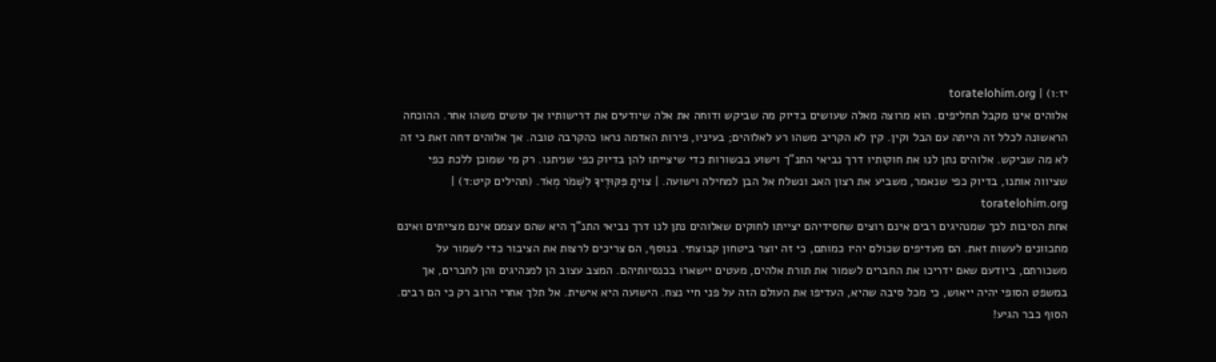יז:ו) | toratelohim.org
אלוהים אינו מקבל תחליפים. הוא מרוצה מאלה שעושים בדיוק מה שביקש ודוחה את אלה שיודעים את דרישותיו אך עושים משהו אחר. ההוכחה הראשונה לכלל זה הייתה עם הבל וקין. קין לא הקריב משהו רע לאלוהים; בעיניו, פירות האדמה נראו כהקרבה טובה. אך אלוהים דחה זאת כי זה לא מה שביקש. אלוהים נתן לנו את חוקותיו דרך נביאי התנ“ך וישוע בבשורות כדי שיצייתו להן בדיוק כפי שניתנו. רק מי שמוכן ללכת כפי שציווה אותנו, בדיוק כפי שנאמר, משביע את רצון האב ונשלח אל הבן למחילה וישועה. | צויתָ פִּקּוּדֶיךָ לִשְׁמֹר מְאֹד. (תהילים קיט:ד) | toratelohim.org
אחת הסיבות לכך שמנהיגים רבים אינם רוצים שחסידיהם יצייתו לחוקים שאלוהים נתן לנו דרך נביאי התנ“ך היא שהם עצמם אינם מצייתים ואינם מתכוונים לעשות זאת. הם מעדיפים שכולם יהיו כמותם, כי זה יוצר ביטחון קבוצתי. בנוסף, הם צריכים לרצות את הציבור כדי לשמור על משכורתם, ביודעם שאם ידריכו את החברים לשמור את תורת אלהים, מעטים יישארו בכנסיותיהם. המצב עצוב הן למנהיגים והן לחברים, אך במשפט הסופי יהיה ייאוש, כי מכל סיבה שהיא, העדיפו את העולם הזה על פני חיי נצח. הישועה היא אישית. אל תלך אחרי הרוב רק כי הם רבים. הסוף כבר הגיע!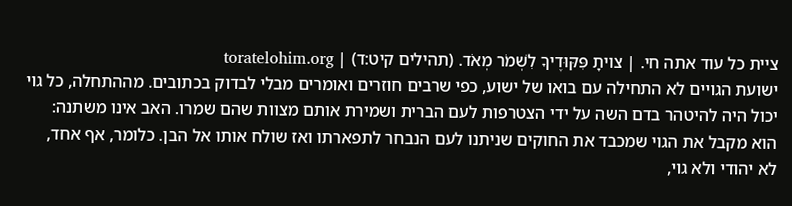ציית כל עוד אתה חי. | צויתָ פִּקּוּדֶיךָ לִשְׁמֹר מְאֹד. (תהילים קיט:ד) | toratelohim.org
ישועת הגויים לא התחילה עם בואו של ישוע, כפי שרבים חוזרים ואומרים מבלי לבדוק בכתובים. מההתחלה, כל גוי יכול היה להיטהר בדם השה על ידי הצטרפות לעם הברית ושמירת אותם מצוות שהם שמרו. האב אינו משתנה: הוא מקבל את הגוי שמכבד את החוקים שניתנו לעם הנבחר לתפארתו ואז שולח אותו אל הבן. כלומר, אף אחד, לא יהודי ולא גוי,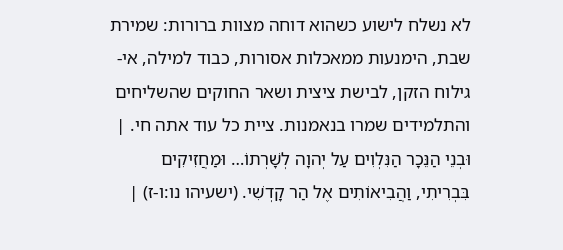לא נשלח לישוע כשהוא דוחה מצוות ברורות: שמירת שבת, הימנעות ממאכלות אסורות, כבוד למילה, אי-גילוח הזקן, לבישת ציצית ושאר החוקים שהשליחים והתלמידים שמרו בנאמנות. ציית כל עוד אתה חי. | וּבְנֵי הַנֵּכָר הַנִּלְוִים עַל יְהוָה לְשָׁרְתוֹ… וּמַחֲזִיקִים בִּבְרִיתִי, וַהֲבִיאוֹתִים אֶל הַר קָדְשִׁי. (ישעיהו נו:ו-ז) |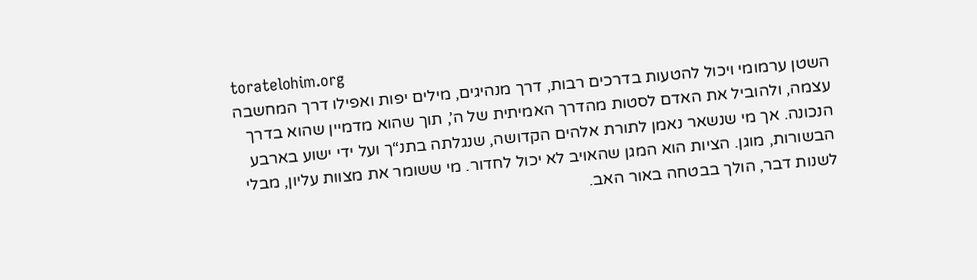toratelohim.org
השטן ערמומי ויכול להטעות בדרכים רבות, דרך מנהיגים, מילים יפות ואפילו דרך המחשבה עצמה, ולהוביל את האדם לסטות מהדרך האמיתית של ה’, תוך שהוא מדמיין שהוא בדרך הנכונה. אך מי שנשאר נאמן לתורת אלהים הקדושה, שנגלתה בתנ“ך ועל ידי ישוע בארבע הבשורות, מוגן. הציות הוא המגן שהאויב לא יכול לחדור. מי ששומר את מצוות עליון, מבלי לשנות דבר, הולך בבטחה באור האב.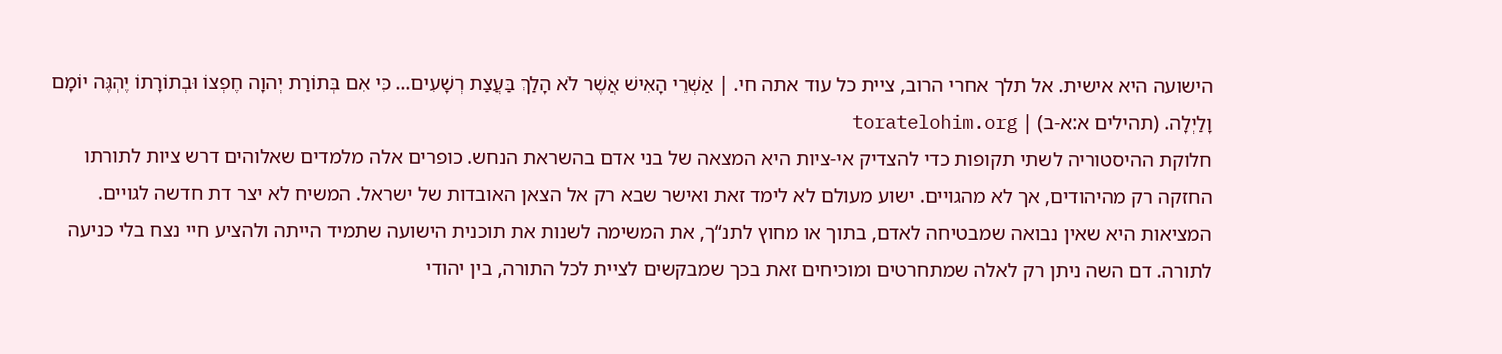הישועה היא אישית. אל תלך אחרי הרוב, ציית כל עוד אתה חי. | אַשְׁרֵי הָאִישׁ אֲשֶׁר לֹא הָלַךְ בַּעֲצַת רְשָׁעִים… כִּי אִם בְּתוֹרַת יְהוָה חֶפְצוֹ וּבְתוֹרָתוֹ יֶהְגֶּה יוֹמָם וָלַיְלָה. (תהילים א:א-ב) | toratelohim.org
חלוקת ההיסטוריה לשתי תקופות כדי להצדיק אי-ציות היא המצאה של בני אדם בהשראת הנחש. כופרים אלה מלמדים שאלוהים דרש ציות לתורתו החזקה רק מהיהודים, אך לא מהגויים. ישוע מעולם לא לימד זאת ואישר שבא רק אל הצאן האובדות של ישראל. המשיח לא יצר דת חדשה לגויים. המציאות היא שאין נבואה שמבטיחה לאדם, בתוך או מחוץ לתנ“ך, את המשימה לשנות את תוכנית הישועה שתמיד הייתה ולהציע חיי נצח בלי כניעה לתורה. דם השה ניתן רק לאלה שמתחרטים ומוכיחים זאת בכך שמבקשים לציית לכל התורה, בין יהודי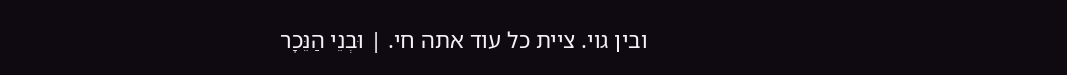ובין גוי. ציית כל עוד אתה חי. | וּבְנֵי הַנֵּכָר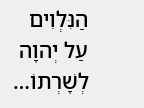הַנִּלְוִים עַל יְהוָה לְשָׁרְתוֹ…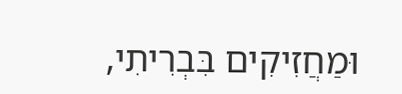וּמַחֲזִיקִים בִּבְרִיתִי,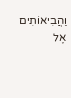וַהֲבִיאוֹתִים אֶל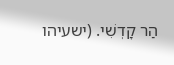הַר קָדְשִׁי. (ישעיהו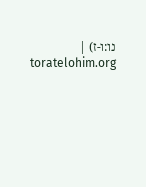נו:ו-ז) | toratelohim.org